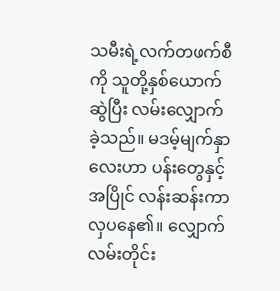သမီးရဲ့လက်တဖက်စီကို သူတို့နှစ်ယောက်ဆွဲပြီး လမ်းလျှောက်ခဲ့သည်။ မဒမ့်မျက်နှာလေးဟာ ပန်းတွေနှင့်အပြိုင် လန်းဆန်းကာ လှပနေ၏။ လျှောက်လမ်းတိုင်း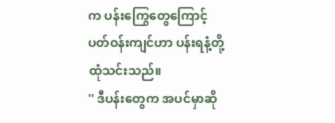က ပန်းကြွေတွေကြောင့် ပတ်ဝန်းကျင်ဟာ ပန်းရနံ့တို့ ထုံသင်းသည်။
'' ဒီပန်းတွေက အပင်မှာဆို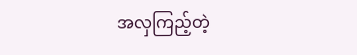အလှကြည့်တဲ့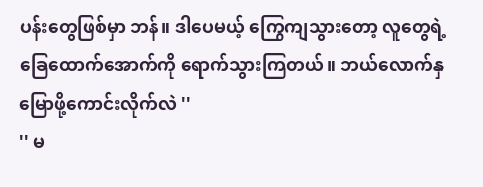ပန်းတွေဖြစ်မှာ ဘန်။ ဒါပေမယ့် ကြွေကျသွားတော့ လူတွေရဲ့ခြေထောက်အောက်ကို ရောက်သွားကြတယ်။ ဘယ်လောက်နှမြောဖို့ကောင်းလိုက်လဲ ''
'' မ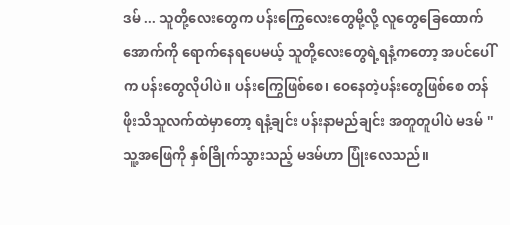ဒမ် ... သူတို့လေးတွေက ပန်းကြွေလေးတွေမို့လို့ လူတွေခြေထောက်အောက်ကို ရောက်နေရပေမယ့် သူတို့လေးတွေရဲ့ရနံ့ကတော့ အပင်ပေါ်က ပန်းတွေလိုပါပဲ။ ပန်းကြွေဖြစ်စေ၊ ဝေနေတဲ့ပန်းတွေဖြစ်စေ တန်ဖိုးသိသူလက်ထဲမှာတော့ ရနံ့ချင်း ပန်းနာမည်ချင်း အတူတူပါပဲ မဒမ် ''
သူ့အဖြေကို နှစ်ခြိုက်သွားသည့် မဒမ်ဟာ ပြုံးလေသည်။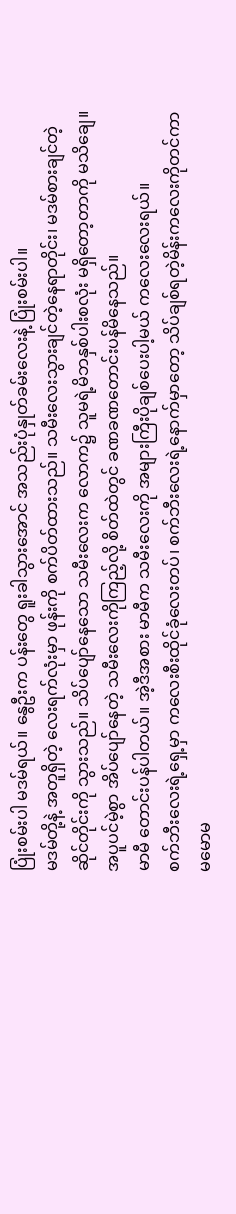ပြုံးစမ်းပါ မဒမ်ရယ်။ နွေဦးက ပန်းတွေ ရူးခါသွားအောင် အသည်းပုံနှုတ်ခမ်းလေးနဲ့ ပြုံးစမ်းပါ။
မဒမ်တို့နဲ့ အတူရှိတဲ့ လေးရက်လုံးမှာ ဖုန်းကို စက်ပိတ်ထားသည်။ သမီးလေးသွားချင်တဲ့နေရာတိုင်း၊ မဒမ်စားချင်တဲ့ဆိုင်တိုင်းကို သွားသည်။ သိပ်ပျော်နေသော သမီးလေးက လောက၌ သူမရဲ့မိဘနှစ်ပါးစလုံး မရှိတော့တာကို မသိချေ။ အပူပင်မဲ့စွာ အိပ်ပျော်နေတဲ့ သမီးလေးကိုကြည့်လို့ စိတ်ထဲတွင် ခဏခဏတောင်းပန်မိနေသည်။
မာမီ တောင်းပန်ပါတယ်။ အဲ့ဒီအစား မာမီက သမီးလေးကို အများကြီးပိုချစ်ပေးပါ့မယ် ကလေးလေးရယ်။
စက်ဘီးလေးရဲ့ရှေ့မှာ ကလေးစီးထိုင်ခုံလေးတပ်၊ စက်ဘီးလေးရဲ့နောက်မှာတော့ သိပ်ချစ်ရတဲ့မိန်းကလေးကိုတင်ကာ မမောမ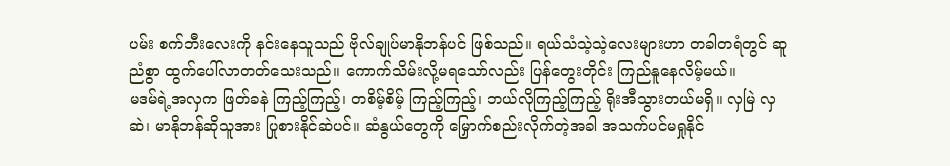ပမ်း စက်ဘီးလေးကို နင်းနေသူသည် ဗိုလ်ချုပ်မာနိုဘန်ပင် ဖြစ်သည်။ ရယ်သံသဲ့သဲ့လေးများဟာ တခါတရံတွင် ဆူညံစွာ ထွက်ပေါ်လာတတ်သေးသည်။ ကောက်သိမ်းလို့မရသော်လည်း ပြန်တွေးတိုင်း ကြည်နူနေလိမ့်မယ်။
မဒမ်ရဲ့အလှက ဖြတ်ခနဲ ကြည့်ကြည့်၊ တစိမ့်စိမ့် ကြည့်ကြည့်၊ ဘယ်လိုကြည့်ကြည့် ရိုးအီသွားတယ်မရှိ။ လှမြဲ လှဆဲ၊ မာနိုဘန်ဆိုသူအား ပြုစားနိုင်ဆဲပင်။ ဆံနွယ်တွေကို မြှောက်စည်းလိုက်တဲ့အခါ အသက်ပင်မရှုနိုင်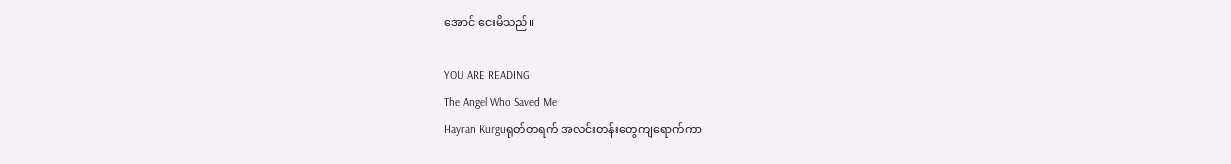အောင် ငေးမိသည်။

YOU ARE READING
The Angel Who Saved Me
Hayran Kurguရုတ်တရက် အလင်းတန်းတွေကျရောက်ကာ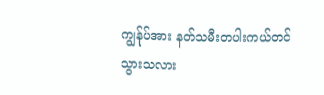ကျွန်ုပ်အား နတ်သမီးတပါးကယ်တင်သွားသလား